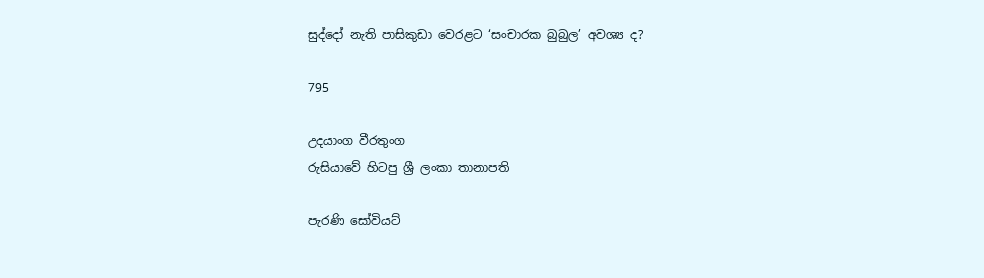සුද්දෝ නැති පාසිකුඩා වෙරළට ‘සංචාරක බුබුල’ අවශ්‍ය ද?

795

උදයාංග වීරතුංග
රුසියාවේ හිටපු ශ්‍රී ලංකා තානාපති

පැරණි සෝවියට්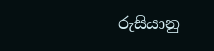රුසියානු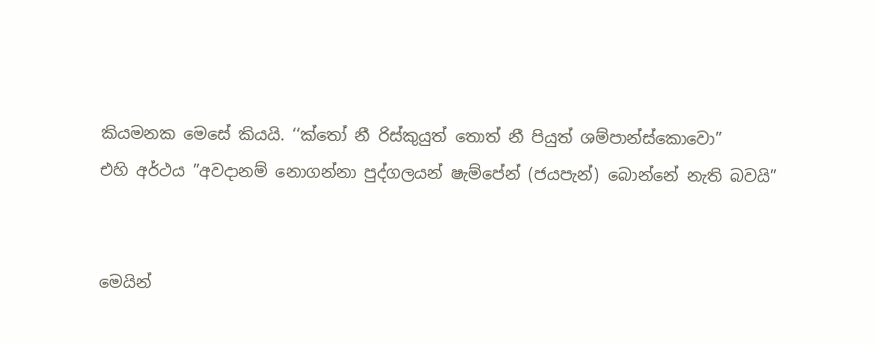කියමනක මෙසේ කියයි. ‘‘ක්තෝ නී රිස්කුයුත් තොත් නී පියුත් ශම්පාන්ස්කොවො”
එහි අර්ථය ”අවදානම් නොගන්නා පුද්ගලයන් ෂැම්පේන් (ජයපැන්) බොන්නේ නැති බවයි”


මෙයින්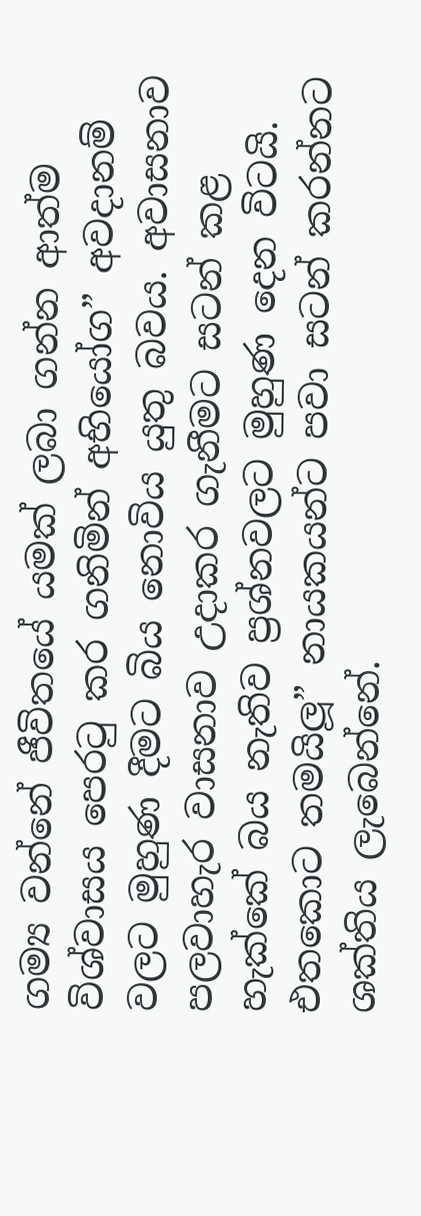ගම්‍ය වන්නේ ජීවිතයේ යමක් ලබා ගන්න ආත්ම විශ්වාසය පෙරටු කර ගනිමින් අභියෝග” අවදානම් වලට මුහුණ දීමට බිය නොවිය යුතු බවය. අවාසනාව පලවාහැර වාසනාව උදාකර ගැනීමට සටන් කළ හැක්කේ බය නැතිව ප්‍රශ්නවලට මුහුණ දෙන විටයි. එතකොට තමයිලූ” නායකයන්ට පවා සටන් කරන්නට ශක්තිය ලැබෙන්නේ.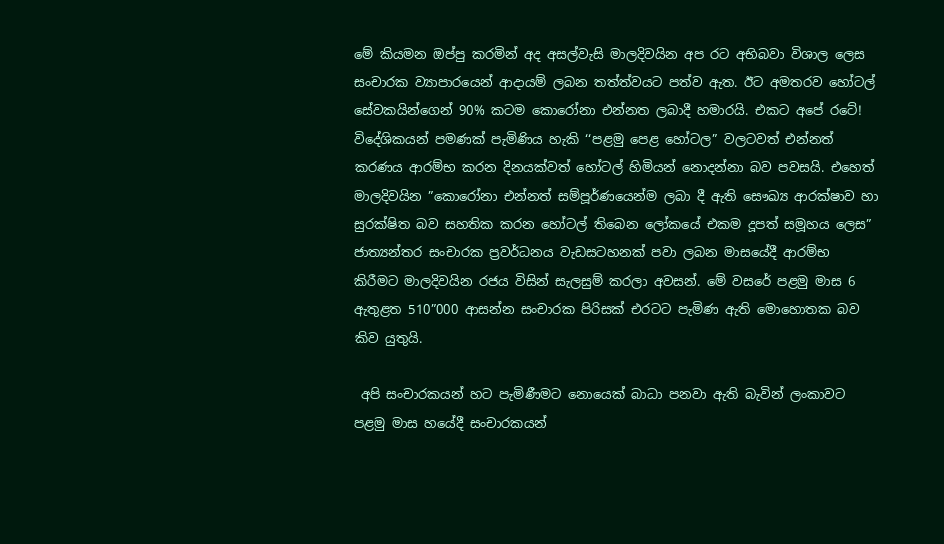මේ කියමන ඔප්පු කරමින් අද අසල්වැසි මාලදිවයින අප රට අභිබවා විශාල ලෙස සංචාරක ව්‍යාපාරයෙන් ආදායම් ලබන තත්ත්වයට පත්ව ඇත. ඊට අමතරව හෝටල් සේවකයින්ගෙන් 90% කටම කොරෝනා එන්නත ලබාදී හමාරයි. එකට අපේ රටේ! විදේශිකයන් පමණක් පැමිණිය හැකි ‘‘පළමු පෙළ හෝටල” වලටවත් එන්නත් කරණය ආරම්භ කරන දිනයක්වත් හෝටල් හිමියන් නොදන්නා බව පවසයි. එහෙත් මාලදිවයින ”කොරෝනා එන්නත් සම්පූර්ණයෙන්ම ලබා දී ඇති සෞඛ්‍ය ආරක්ෂාව හා සුරක්ෂිත බව සහතික කරන හෝටල් තිබෙන ලෝකයේ එකම දූපත් සමූහය ලෙස” ජාත්‍යන්තර සංචාරක ප්‍රවර්ධනය වැඩසටහනක් පවා ලබන මාසයේදී ආරම්භ කිරීමට මාලදිවයින රජය විසින් සැලසුම් කරලා අවසන්. මේ වසරේ පළමු මාස 6 ඇතුළත 510”000 ආසන්න සංචාරක පිරිසක් එරටට පැමිණ ඇති මොහොතක බව කිව යුතුයි.

 අපි සංචාරකයන් හට පැමිණීමට නොයෙක් බාධා පනවා ඇති බැවින් ලංකාවට පළමු මාස හයේදී සංචාරකයන්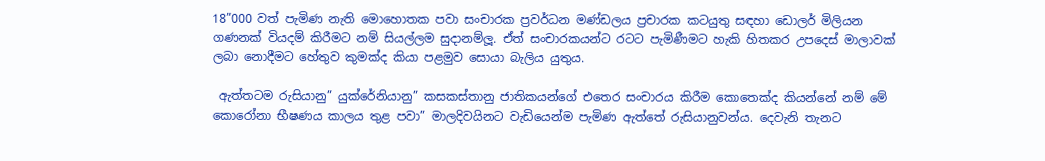18”000 වත් පැමිණ නැති මොහොතක පවා සංචාරක ප්‍රවර්ධන මණ්ඩලය ප්‍රචාරක කටයුතු සඳහා ඩොලර් මිලියන ගණනක් වියදම් කිරීමට නම් සියල්ලම සුදානම්ලූ. ඒත් සංචාරකයන්ට රටට පැමිණීමට හැකි හිතකර උපදෙස් මාලාවක් ලබා නොදීමට හේතුව කුමක්ද කියා පළමුව සොයා බැලිය යුතුය.

 ඇත්තටම රුසියානු” යුක්රේනියානු” කසකස්තානු ජාතිකයන්ගේ එතෙර සංචාරය කිරීම කොතෙක්ද කියන්නේ නම් මේ කොරෝනා භීෂණය කාලය තුළ පවා” මාලදිවයිනට වැඩියෙන්ම පැමිණ ඇත්තේ රුසියානුවන්ය. දෙවැනි තැනට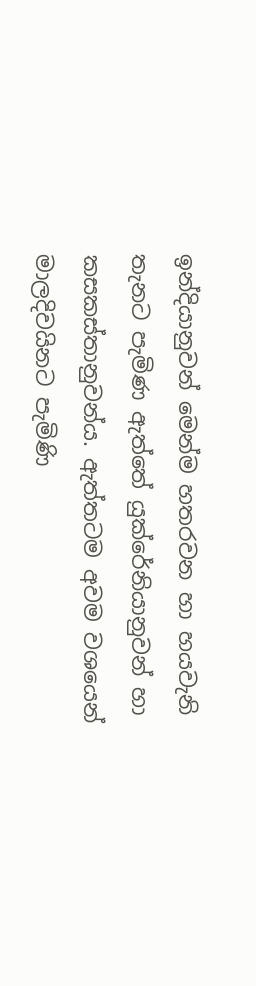ඉන්දියානුවන් මෙන්ම හතරවන හා හයවැනි තැනට පැමිණ ඇත්තේ යුක්රේනියානුවන් හා කසකස්තානුවන්ය. ඇත්තටම අවම වශයෙන් මාලදිවයිනට පැමිණි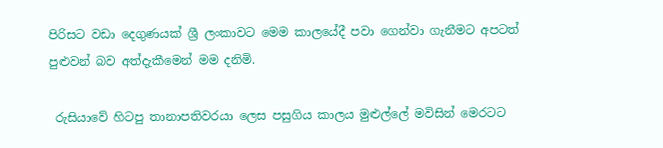පිරිසට වඩා දෙගුණයක් ශ්‍රී ලංකාවට මෙම කාලයේදී පවා ගෙන්වා ගැනීමට අපටත් පුළුවන් බව අත්දැකීමෙන් මම දනිමි.

 රුසියාවේ හිටපු තානාපතිවරයා ලෙස පසුගිය කාලය මුළුල්ලේ මවිසින් මෙරටට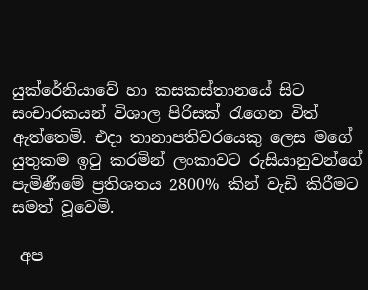යුක්රේනියාවේ හා කසකස්තානයේ සිට සංචාරකයන් විශාල පිරිසක් රැගෙන විත් ඇත්තෙමි. එදා තානාපතිවරයෙකු ලෙස මගේ යුතුකම ඉටු කරමින් ලංකාවට රුසියානුවන්ගේ පැමිණීමේ ප්‍රතිශතය 2800% කින් වැඩි කිරීමට සමත් වූවෙමි.

 අප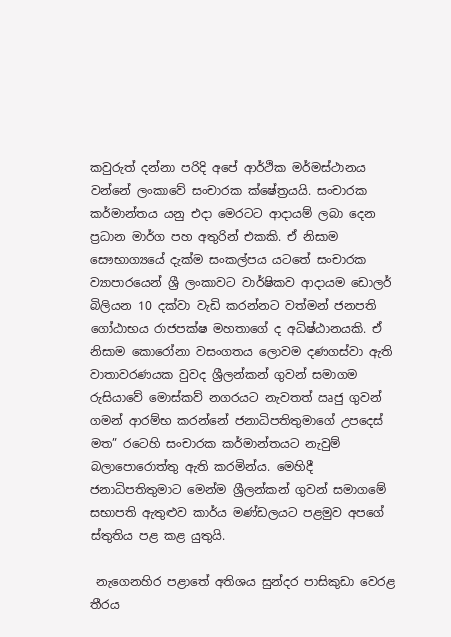කවුරුත් දන්නා පරිදි අපේ ආර්ථික මර්මස්ථානය වන්නේ ලංකාවේ සංචාරක ක්ෂේත්‍රයයි. සංචාරක කර්මාන්තය යනු එදා මෙරටට ආදායම් ලබා දෙන ප්‍රධාන මාර්ග පහ අතුරින් එකකි. ඒ නිසාම සෞභාග්‍යයේ දැක්ම සංකල්පය යටතේ සංචාරක ව්‍යාපාරයෙන් ශ්‍රී ලංකාවට වාර්ෂිකව ආදායම ඩොලර් බිලියන 10 දක්වා වැඩි කරන්නට වත්මන් ජනපති ගෝඨාභය රාජපක්ෂ මහතාගේ ද අධිෂ්ඨානයකි. ඒ නිසාම කොරෝනා වසංගතය ලොවම දණගස්වා ඇති වාතාවරණයක වුවද ශ්‍රීලන්කන් ගුවන් සමාගම රුසියාවේ මොස්කව් නගරයට නැවතත් ඍජු ගුවන් ගමන් ආරම්භ කරන්නේ ජනාධිපතිතුමාගේ උපදෙස් මත” රටෙහි සංචාරක කර්මාන්තයට නැවුම් බලාපොරොත්තු ඇති කරමින්ය. මෙහිදී ජනාධිපතිතුමාට මෙන්ම ශ්‍රීලන්කන් ගුවන් සමාගමේ සභාපති ඇතුළුව කාර්ය මණ්ඩලයට පළමුව අපගේ ස්තුතිය පළ කළ යුතුයි.

 නැගෙනහිර පළාතේ අතිශය සුන්දර පාසිකුඩා වෙරළ තීරය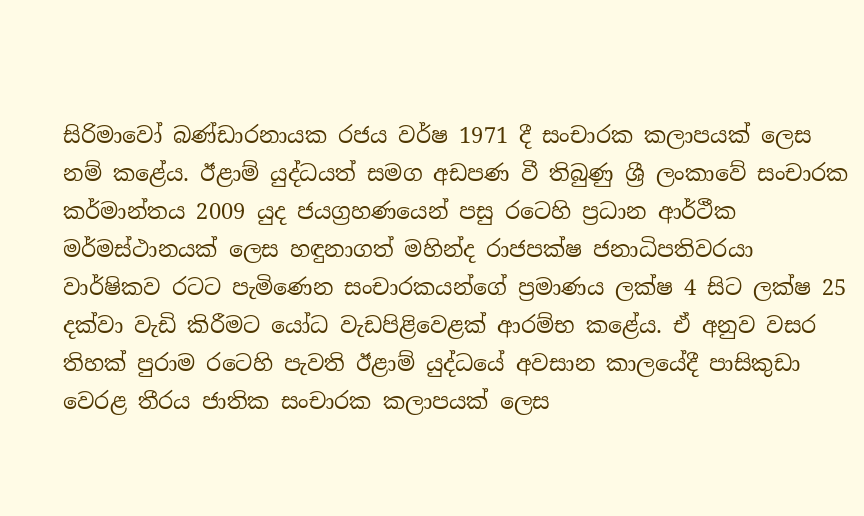සිරිමාවෝ බණ්ඩාරනායක රජය වර්ෂ 1971 දී සංචාරක කලාපයක් ලෙස නම් කළේය. ඊළාම් යුද්ධයත් සමග අඩපණ වී තිබුණු ශ්‍රී ලංකාවේ සංචාරක කර්මාන්තය 2009 යුද ජයග්‍රහණයෙන් පසු රටෙහි ප්‍රධාන ආර්ථීක මර්මස්ථානයක් ලෙස හඳුනාගත් මහින්ද රාජපක්ෂ ජනාධිපතිවරයා වාර්ෂිකව රටට පැමිණෙන සංචාරකයන්ගේ ප්‍රමාණය ලක්ෂ 4 සිට ලක්ෂ 25 දක්වා වැඩි කිරීමට යෝධ වැඩපිළිවෙළක් ආරම්භ කළේය. ඒ අනුව වසර තිහක් පුරාම රටෙහි පැවති ඊළාම් යුද්ධයේ අවසාන කාලයේදී පාසිකුඩා වෙරළ තීරය ජාතික සංචාරක කලාපයක් ලෙස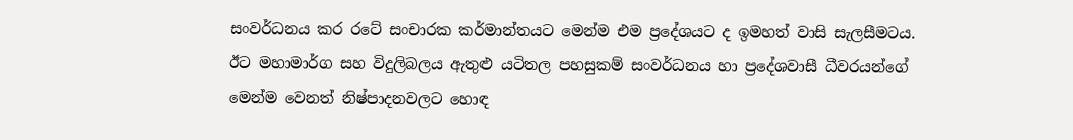සංවර්ධනය කර රටේ සංචාරක කර්මාන්තයට මෙන්ම එම ප්‍රදේශයට ද ඉමහත් වාසි සැලසීමටය. ඊට මහාමාර්ග සහ විදුලිබලය ඇතුළු යටිතල පහසුකම් සංවර්ධනය හා ප්‍රදේශවාසී ධීවරයන්ගේ මෙන්ම වෙනත් නිෂ්පාදනවලට හොඳ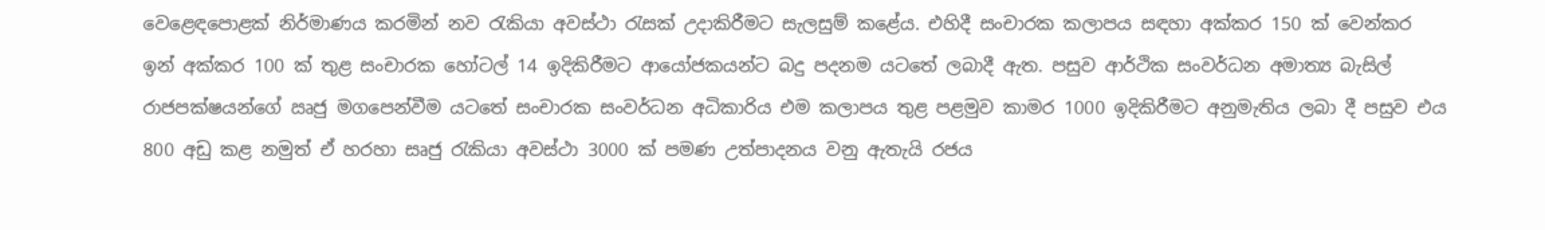වෙළෙඳපොළක් නිර්මාණය කරමින් නව රැකියා අවස්ථා රැසක් උදාකිරීමට සැලසුම් කළේය. එහිදී සංචාරක කලාපය සඳහා අක්කර 150 ක් වෙන්කර ඉන් අක්කර 100 ක් තුළ සංචාරක හෝටල් 14 ඉදිකිරීමට ආයෝජකයන්ට බදු පදනම යටතේ ලබාදී ඇත. පසුව ආර්ථික සංවර්ධන අමාත්‍ය බැසිල් රාජපක්ෂයන්ගේ ඍජු මගපෙන්වීම යටතේ සංචාරක සංවර්ධන අධිකාරිය එම කලාපය තුළ පළමුව කාමර 1000 ඉදිකිරීමට අනුමැතිය ලබා දී පසුව එය 800 අඩු කළ නමුත් ඒ හරහා සෘජු රැකියා අවස්ථා 3000 ක් පමණ උත්පාදනය වනු ඇතැයි රජය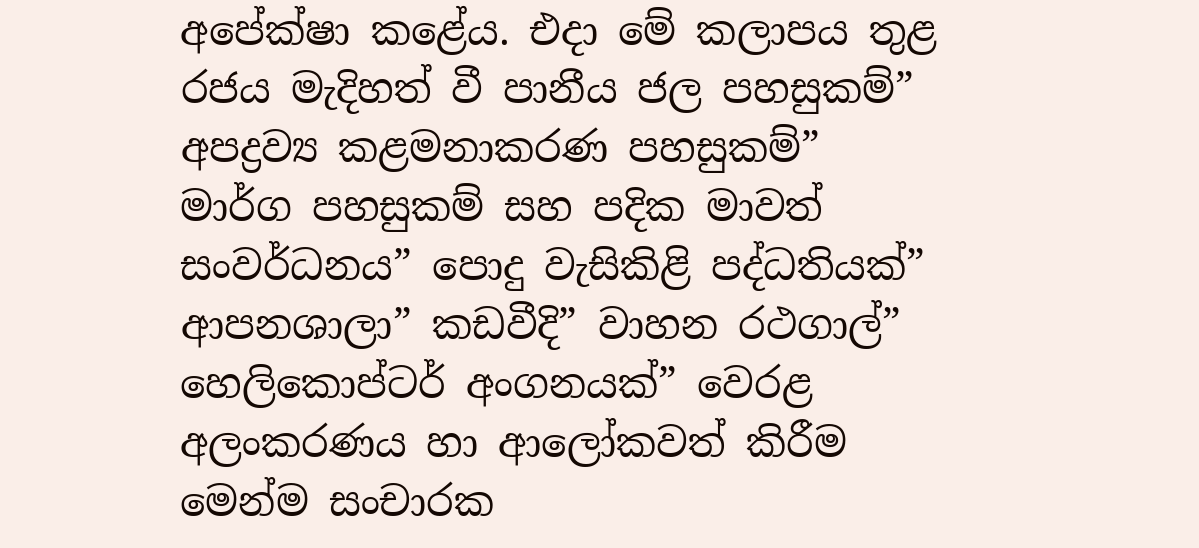අපේක්ෂා කළේය. එදා මේ කලාපය තුළ රජය මැදිහත් වී පානීය ජල පහසුකම්” අපද්‍රව්‍ය කළමනාකරණ පහසුකම්” මාර්ග පහසුකම් සහ පදික මාවත් සංවර්ධනය” පොදු වැසිකිළි පද්ධතියක්” ආපනශාලා” කඩවීදි” වාහන රථගාල්” හෙලිකොප්ටර් අංගනයක්” වෙරළ අලංකරණය හා ආලෝකවත් කිරීම මෙන්ම සංචාරක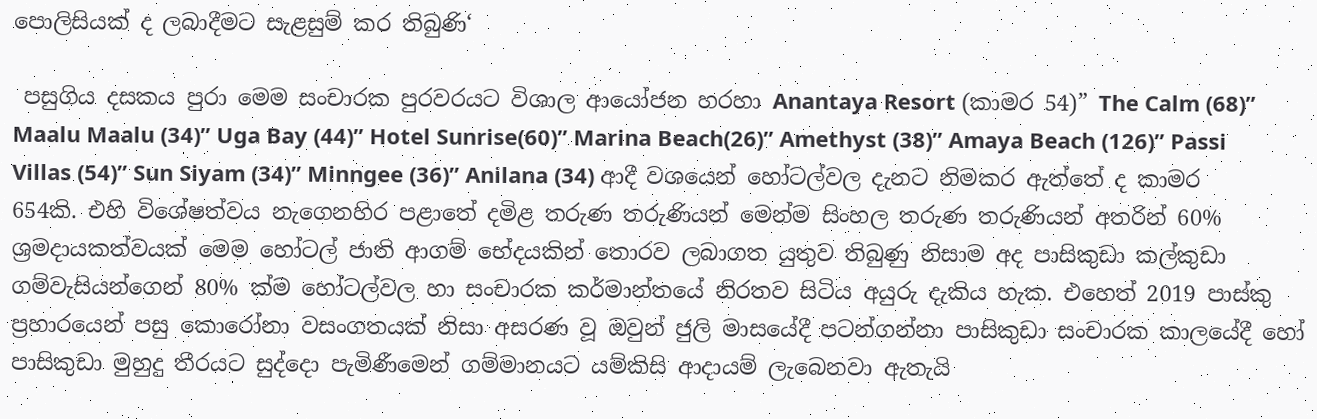පොලිසියක් ද ලබාදීමට සැළසුම් කර තිබුණි‘

 පසුගිය දසකය පුරා මෙම සංචාරක පුරවරයට විශාල ආයෝජන හරහා Anantaya Resort (කාමර 54)” The Calm (68)” Maalu Maalu (34)” Uga Bay (44)” Hotel Sunrise(60)” Marina Beach(26)” Amethyst (38)” Amaya Beach (126)” Passi Villas (54)” Sun Siyam (34)” Minngee (36)” Anilana (34) ආදී වශයෙන් හෝටල්වල දැනට නිමකර ඇත්තේ ද කාමර 654කි. එහි විශේෂත්වය නැගෙනහිර පළාතේ දමිළ තරුණ තරුණියන් මෙන්ම සිංහල තරුණ තරුණියන් අතරින් 60% ශ්‍රමදායකත්වයක් මෙම හෝටල් ජාති ආගම් භේදයකින් තොරව ලබාගත යුතුව තිබුණු නිසාම අද පාසිකුඩා කල්කුඩා ගම්වැසියන්ගෙන් 80% ක්ම හෝටල්වල හා සංචාරක කර්මාන්තයේ නිරතව සිටිය අයුරු දැකිය හැක. එහෙත් 2019 පාස්කු ප්‍රහාරයෙන් පසු කොරෝනා වසංගතයක් නිසා අසරණ වූ ඔවුන් ජුලි මාසයේදී පටන්ගන්නා පාසිකුඩා සංචාරක කාලයේදී හෝ පාසිකුඩා මුහුදු තීරයට සුද්දො පැමිණීමෙන් ගම්මානයට යම්කිසි ආදායම් ලැබෙනවා ඇතැයි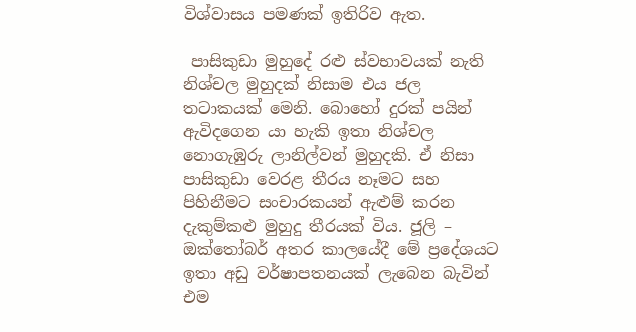විශ්වාසය පමණක් ඉතිරිව ඇත.

 පාසිකුඩා මුහුදේ රළු ස්වභාවයක් නැති නිශ්චල මුහුදක් නිසාම එය ජල තටාකයක් මෙනි. බොහෝ දුරක් පයින් ඇවිදගෙන යා හැකි ඉතා නිශ්චල නොගැඹුරු ලානිල්වන් මුහුදකි. ඒ නිසා පාසිකුඩා වෙරළ තීරය නෑමට සහ පිහිනීමට සංචාරකයන් ඇළුම් කරන දැකුම්කළු මුහුදු තීරයක් විය. ජූලි – ඔක්තෝබර් අතර කාලයේදී මේ ප්‍රදේශයට ඉතා අඩු වර්ෂාපතනයක් ලැබෙන බැවින් එම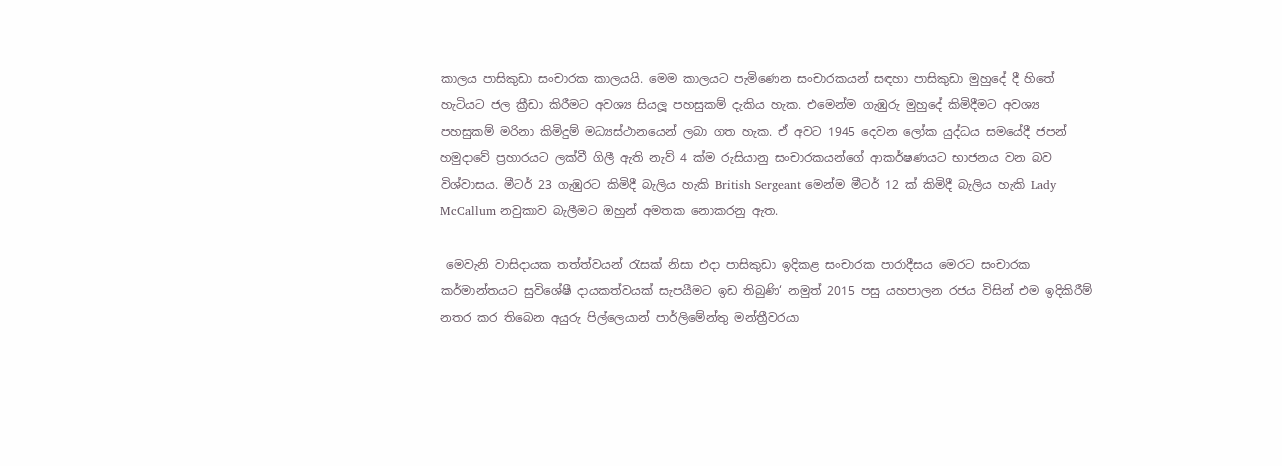කාලය පාසිකුඩා සංචාරක කාලයයි. මෙම කාලයට පැමිණෙන සංචාරකයන් සඳහා පාසිකුඩා මුහුදේ දී හිතේ හැටියට ජල ක්‍රීඩා කිරීමට අවශ්‍ය සියලූ පහසුකම් දැකිය හැක. එමෙන්ම ගැඹුරු මුහුදේ කිමිදීමට අවශ්‍ය පහසුකම් මරිනා කිමිදුම් මධ්‍යස්ථානයෙන් ලබා ගත හැක. ඒ අවට 1945 දෙවන ලෝක යුද්ධය සමයේදී ජපන් හමුදාවේ ප්‍රහාරයට ලක්වී ගිලී ඇති නැව් 4 ක්ම රුසියානු සංචාරකයන්ගේ ආකර්ෂණයට භාජනය වන බව විශ්වාසය. මීටර් 23 ගැඹුරට කිමිදී බැලිය හැකි British Sergeant මෙන්ම මීටර් 12 ක් කිමිදී බැලිය හැකි Lady McCallum නවුකාව බැලීමට ඔහුන් අමතක නොකරනු ඇත.

 මෙවැනි වාසිදායක තත්ත්වයන් රැසක් නිසා එදා පාසිකුඩා ඉදිකළ සංචාරක පාරාදීසය මෙරට සංචාරක කර්මාන්තයට සුවිශේෂී දායකත්වයක් සැපයීමට ඉඩ තිබුණි‘ නමුත් 2015 පසු යහපාලන රජය විසින් එම ඉදිකිරීම් නතර කර තිබෙන අයුරු පිල්ලෙයාන් පාර්ලිමේන්තු මන්ත්‍රීවරයා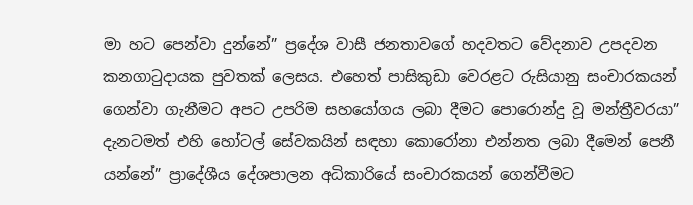මා හට පෙන්වා දුන්නේ” ප්‍රදේශ වාසී ජනතාවගේ හදවතට වේදනාව උපදවන කනගාටුදායක පුවතක් ලෙසය. එහෙත් පාසිකුඩා වෙරළට රුසියානු සංචාරකයන් ගෙන්වා ගැනීමට අපට උපරිම සහයෝගය ලබා දීමට පොරොන්දු වූ මන්ත්‍රීවරයා” දැනටමත් එහි හෝටල් සේවකයින් සඳහා කොරෝනා එන්නත ලබා දීමෙන් පෙනී යන්නේ” ප්‍රාදේශීය දේශපාලන අධිකාරියේ සංචාරකයන් ගෙන්වීමට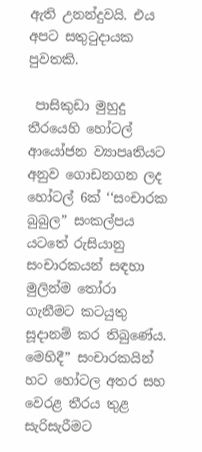ඇති උනන්දුවයි. එය අපට සතුටුදායක පුවතකි.

 පාසිකුඩා මුහුදු තීරයෙහි හෝටල් ආයෝජන ව්‍යාපෘතියට අනුව ගොඩනගන ලද හෝටල් 6ක් ‘‘සංචාරක බුබුල” සංකල්පය යටතේ රුසියානු සංචාරකයන් සඳහා මුලින්ම තෝරා ගැනීමට කටයුතු සූදානම් කර තිබුණේය. මෙහිදී” සංචාරකයින් හට හෝටල අතර සහ වෙරළ තීරය තුළ සැරිසැරීමට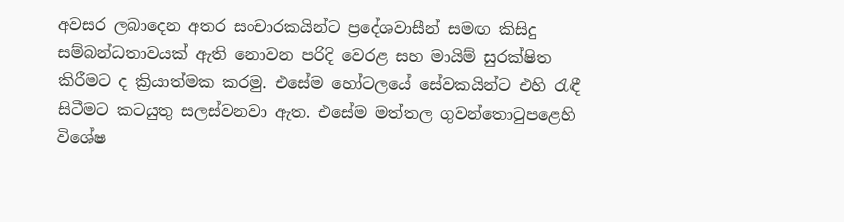අවසර ලබාදෙන අතර සංචාරකයින්ට ප්‍රදේශවාසීන් සමඟ කිසිදු සම්බන්ධතාවයක් ඇති නොවන පරිදි වෙරළ සහ මායිම් සුරක්ෂිත කිරීමට ද ක්‍රියාත්මක කරමු. එසේම හෝටලයේ සේවකයින්ට එහි රැඳී සිටීමට කටයුතු සලස්වනවා ඇත. එසේම මත්තල ගුවන්තොටුපළෙහි විශේෂ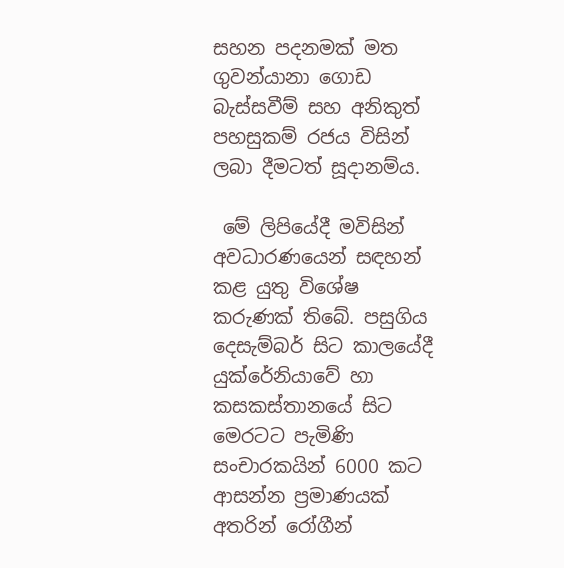සහන පදනමක් මත ගුවන්යානා ගොඩ බැස්සවීම් සහ අනිකුත් පහසුකම් රජය විසින් ලබා දීමටත් සූදානම්ය.

 මේ ලිපියේදී මවිසින් අවධාරණයෙන් සඳහන් කළ යුතු විශේෂ කරුණක් තිබේ. පසුගිය දෙසැම්බර් සිට කාලයේදී යුක්රේනියාවේ හා කසකස්තානයේ සිට මෙරටට පැමිණි සංචාරකයින් 6000 කට ආසන්න ප්‍රමාණයක් අතරින් රෝගීන්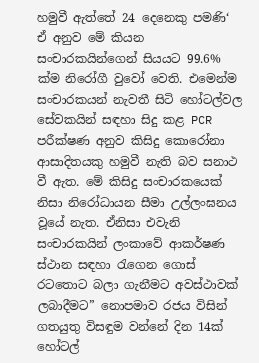හමුවී ඇත්තේ 24 දෙනෙකු පමණි‘ ඒ අනුව මේ කියන සංචාරකයින්ගෙන් සියයට 99.6% ක්ම නිරෝගී වුවෝ වෙති. එමෙන්ම සංචාරකයන් නැවතී සිටි හෝටල්වල සේවකයින් සඳහා සිදු කළ PCR පරීක්ෂණ අනුව කිසිදු කොරෝනා ආසාදිතයකු හමුවී නැති බව සනාථ වී ඇත. මේ කිසිදු සංචාරකයෙක් නිසා නිරෝධායන සීමා උල්ලංඝනය වූයේ නැත. ඒනිසා එවැනි සංචාරකයින් ලංකාවේ ආකර්ෂණ ස්ථාන සඳහා රැගෙන ගොස් රටතොට බලා ගැනීමට අවස්ථාවක් ලබාදීමට” නොපමාව රජය විසින් ගතයුතු විසඳුම වන්නේ දින 14ක් හෝටල්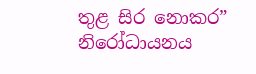තුළ සිර නොකර” නිරෝධායනය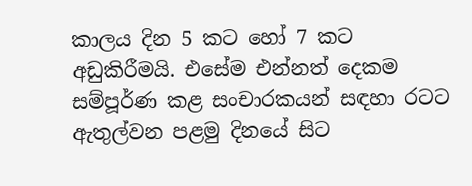කාලය දින 5 කට හෝ 7 කට අඩුකිරීමයි. එසේම එන්නත් දෙකම සම්පූර්ණ කළ සංචාරකයන් සඳහා රටට ඇතුල්වන පළමු දිනයේ සිට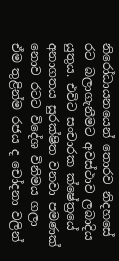නිරෝධායනයෙන් තොරව නිදහසේ රට බලාගැනීමට අවස්ථාව ලබාදිය යුතුය. එවිට සංචාරක ක්ෂේත්‍රයේ අනාගතය සුරක්ෂිත වනවා පමණක් නොව රටට විදේශ විනිමය ගලා ඒම තුළින්ම රජය ද චෝදනා වලින්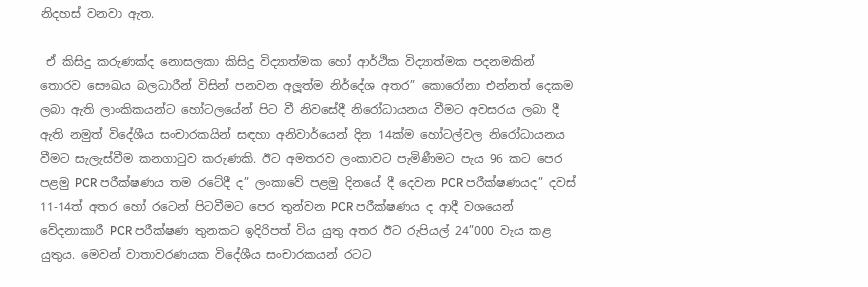නිදහස් වනවා ඇත.

 ඒ කිසිදු කරුණක්ද නොසලකා කිසිදු විද්‍යාත්මක හෝ ආර්ථික විද්‍යාත්මක පදනමකින් තොරව සෞඛය බලධාරීන් විසින් පනවන අලූත්ම නිර්දේශ අතර” කොරෝනා එන්නත් දෙකම ලබා ඇති ලාංකිකයන්ට හෝටලයේන් පිට වී නිවසේදී නිරෝධායනය වීමට අවසරය ලබා දී ඇති නමුත් විදේශීය සංචාරකයින් සඳහා අනිවාර්යෙන් දින 14ක්ම හෝටල්වල නිරෝධායනය වීමට සැලැස්වීම කනගාටුව කරුණකි. ඊට අමතරව ලංකාවට පැමිණීමට පැය 96 කට පෙර පළමු PCR පරීක්ෂණය තම රටේදී ද” ලංකාවේ පළමු දිනයේ දී දෙවන PCR පරීක්ෂණයද” දවස් 11-14ත් අතර හෝ රටෙන් පිටවීමට පෙර තුන්වන PCR පරීක්ෂණය ද ආදී වශයෙන් වේදනාකාරී PCR පරීක්ෂණ තුනකට ඉදිරිපත් විය යුතු අතර ඊට රුපියල් 24”000 වැය කළ යුතුය. මෙවන් වාතාවරණයක විදේශීය සංචාරකයන් රටට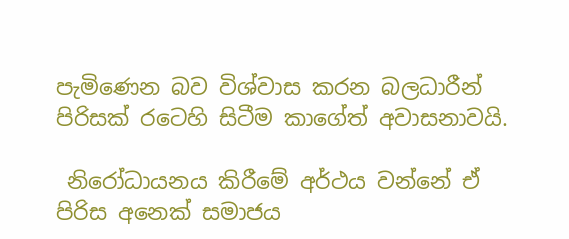පැමිණෙන බව විශ්වාස කරන බලධාරීන් පිරිසක් රටෙහි සිටීම කාගේත් අවාසනාවයි.

 නිරෝධායනය කිරීමේ අර්ථය වන්නේ ඒ පිරිස අනෙක් සමාජය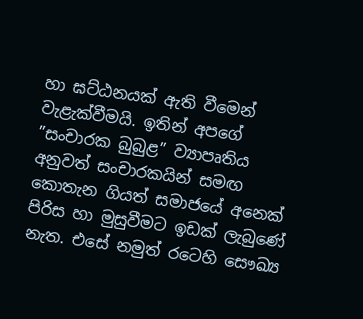හා ඝට්ඨනයක් ඇති වීමෙන් වැළැක්වීමයි. ඉතින් අපගේ ”සංචාරක බුබුළ” ව්‍යාපෘතිය අනුවත් සංචාරකයින් සමඟ කොතැන ගියත් සමාජයේ අනෙක් පිරිස හා මුසුවීමට ඉඩක් ලැබුණේ නැත. එසේ නමුත් රටෙහි සෞඛ්‍ය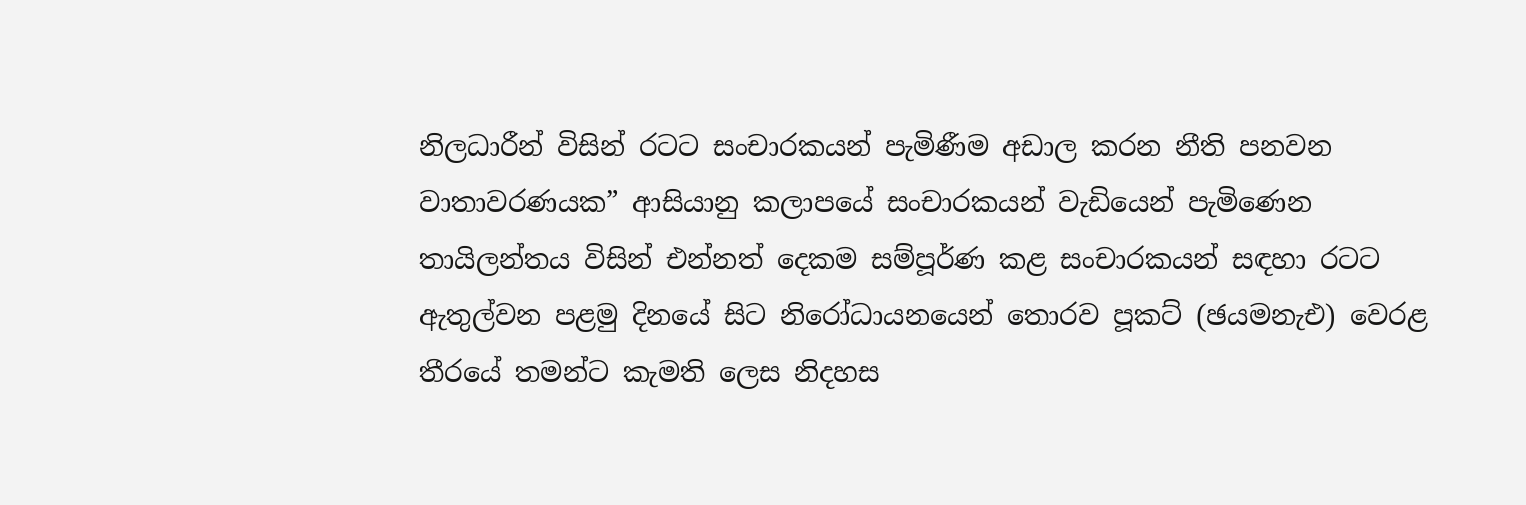නිලධාරීන් විසින් රටට සංචාරකයන් පැමිණීම අඩාල කරන නීති පනවන වාතාවරණයක” ආසියානු කලාපයේ සංචාරකයන් වැඩියෙන් පැමිණෙන තායිලන්තය විසින් එන්නත් දෙකම සම්පූර්ණ කළ සංචාරකයන් සඳහා රටට ඇතුල්වන පළමු දිනයේ සිට නිරෝධායනයෙන් තොරව පූකට් (ඡයමනැඑ) වෙරළ තීරයේ තමන්ට කැමති ලෙස නිදහස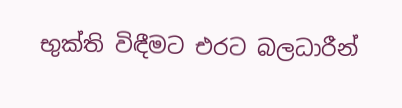භුක්ති විඳීමට එරට බලධාරීන්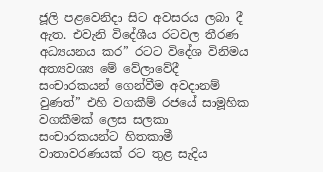ජූලි පළවෙනිදා සිට අවසරය ලබා දී ඇත. එවැනි විදේශීය රටවල තීරණ අධ්‍යයනය කර” රටට විදේශ විනිමය අත්‍යවශ්‍ය මේ වේලාවේදී සංචාරකයන් ගෙන්වීම අවදානම් වුණත්” එහි වගකීම් රජයේ සාමූහික වගකීමක් ලෙස සලකා සංචාරකයන්ට හිතකාමී වාතාවරණයක් රට තුළ සැදිය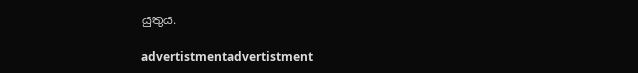යුතුය.

advertistmentadvertistment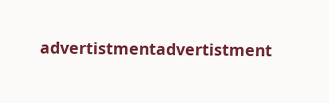advertistmentadvertistment